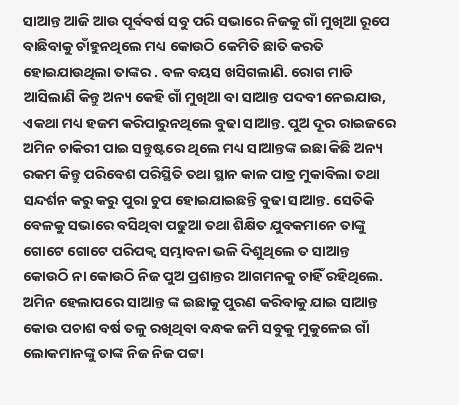ସାଆନ୍ତ ଆଜି ଆଉ ପୂର୍ବବର୍ଷ ସବୁ ପରି ସଭାରେ ନିଜକୁ ଗାଁ ମୁଖିଆ ରୂପେ ବାଛିବାକୁ ଚାଁହୁନଥିଲେ ମଧ୍ୟ କୋଉଠି କେମିତି ଛାତି କରତି ହୋଇଯାଉଥିଲା ତାଙ୍କର . ବଳ ବୟସ ଖସିଗଲାଣି. ରୋଗ ମାଡି ଆସିଲାଣି କିନ୍ତୁ ଅନ୍ୟ କେହି ଗାଁ ମୁଖିଆ ବା ସାଆନ୍ତ ପଦବୀ ନେଇଯାଉ, ଏକଥା ମଧ୍ୟ ହଜମ କରିପାରୁନଥିଲେ ବୁଢା ସାଆନ୍ତ. ପୁଅ ଦୂର ରାଇଜରେ ଅମିନ ଚାକିରୀ ପାଇ ସନ୍ତୁଷ୍ଟରେ ଥିଲେ ମଧ୍ୟ ସାଆନ୍ତଙ୍କ ଇଛା କିଛି ଅନ୍ୟ ରକମ କିନ୍ତୁ ପରିବେଶ ପରିସ୍ଥିତି ତଥା ସ୍ଥାନ କାଳ ପାତ୍ର ମୁକାବିଲା ତଥା ସନ୍ଦର୍ଶନ କରୁ କରୁ ପୁରା ଚୁପ ହୋଇଯାଇଛନ୍ତି ବୁଢା ସାଆନ୍ତ. ସେତିକି ବେଳକୁ ସଭାରେ ବସିଥିବା ପଢୁଆ ତଥା ଶିକ୍ଷିତ ଯୁବକମାନେ ତାଙ୍କୁ ଗୋଟେ ଗୋଟେ ପରିପକ୍ୱ ସମ୍ଭାବନା ଭଳି ଦିଶୁଥିଲେ ତ ସାଆନ୍ତ କୋଉଠି ନା କୋଉଠି ନିଜ ପୁଅ ପ୍ରଶାନ୍ତର ଆଗମନକୁ ଚାହିଁ ରହିଥିଲେ. ଅମିନ ହେଲାପରେ ସାଆନ୍ତ ଙ୍କ ଇଛାକୁ ପୁରଣ କରିବାକୁ ଯାଇ ସାଆନ୍ତ କୋଉ ପଚାଶ ବର୍ଷ ତଳୁ ରଖିଥିବା ବନ୍ଧକ ଜମି ସବୁକୁ ମୁକୁଳେଇ ଗାଁ ଲୋକମାନଙ୍କୁ ତାଙ୍କ ନିଜ ନିଜ ପଟ୍ଟା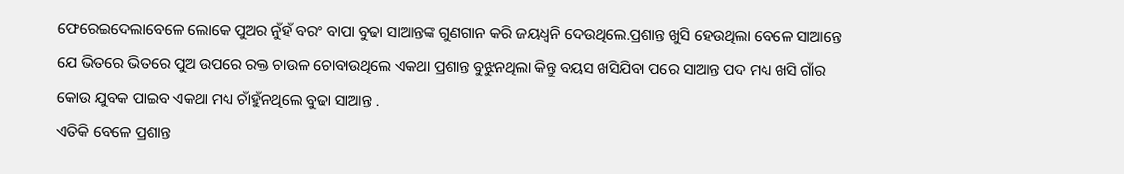ଫେରେଇଦେଲାବେଳେ ଲୋକେ ପୁଅର ନୁଁହଁ ବରଂ ବାପା ବୁଢା ସାଆନ୍ତଙ୍କ ଗୁଣଗାନ କରି ଜୟଧ୍ୱନି ଦେଉଥିଲେ.ପ୍ରଶାନ୍ତ ଖୁସି ହେଉଥିଲା ବେଳେ ସାଆନ୍ତେ ଯେ ଭିତରେ ଭିତରେ ପୁଅ ଉପରେ ରକ୍ତ ଚାଉଳ ଚୋବାଉଥିଲେ ଏକଥା ପ୍ରଶାନ୍ତ ବୁଝୁନଥିଲା କିନ୍ତୁ ବୟସ ଖସିଯିବା ପରେ ସାଆନ୍ତ ପଦ ମଧ୍ୟ ଖସି ଗାଁର କୋଉ ଯୁବକ ପାଇବ ଏକଥା ମଧ୍ୟ ଚାଁହୁଁନଥିଲେ ବୁଢା ସାଆନ୍ତ .
ଏତିକି ବେଳେ ପ୍ରଶାନ୍ତ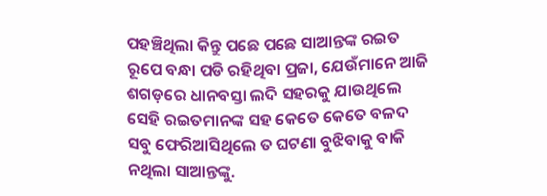ପହଞ୍ଚିଥିଲା କିନ୍ତୁ ପଛେ ପଛେ ସାଆନ୍ତଙ୍କ ରଇତ ରୂପେ ବନ୍ଧା ପଡି ରହିଥିବା ପ୍ରଜା, ଯେଉଁମାନେ ଆଜି ଶଗଡ଼ରେ ଧାନବସ୍ତା ଲଦି ସହରକୁ ଯାଉଥିଲେ ସେହି ରଇତମାନଙ୍କ ସହ କେତେ କେତେ ବଳଦ ସବୁ ଫେରିଆସିଥିଲେ ତ ଘଟଣା ବୁଝିବାକୁ ବାକି ନଥିଲା ସାଆନ୍ତଙ୍କୁ.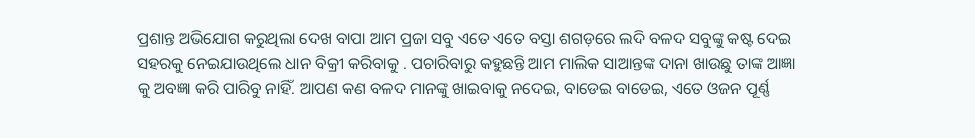ପ୍ରଶାନ୍ତ ଅଭିଯୋଗ କରୁଥିଲା ଦେଖ ବାପା ଆମ ପ୍ରଜା ସବୁ ଏତେ ଏତେ ବସ୍ତା ଶଗଡ଼ରେ ଲଦି ବଳଦ ସବୁଙ୍କୁ କଷ୍ଟ ଦେଇ ସହରକୁ ନେଇଯାଉଥିଲେ ଧାନ ବିକ୍ରୀ କରିବାକୁ . ପଚାରିବାରୁ କହୁଛନ୍ତି ଆମ ମାଲିକ ସାଆନ୍ତଙ୍କ ଦାନା ଖାଉଛୁ ତାଙ୍କ ଆଜ୍ଞା କୁ ଅବଜ୍ଞା କରି ପାରିବୁ ନାହିଁ. ଆପଣ କଣ ବଳଦ ମାନଙ୍କୁ ଖାଇବାକୁ ନଦେଇ, ବାଡେଇ ବାଡେଇ, ଏତେ ଓଜନ ପୂର୍ଣ୍ଣ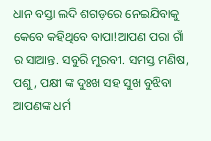ଧାନ ବସ୍ତା ଲଦି ଶଗଡ଼ରେ ନେଇଯିବାକୁ କେବେ କହିଥିବେ ବାପା!ଆପଣ ପରା ଗାଁ ର ସାଆନ୍ତ. ସବୁରି ମୁରବୀ. ସମସ୍ତ ମଣିଷ, ପଶୁ, ପକ୍ଷୀ ଙ୍କ ଦୁଃଖ ସହ ସୁଖ ବୁଝିବା ଆପଣଙ୍କ ଧର୍ମ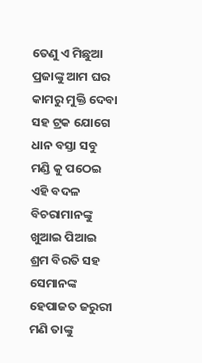ତେଣୁ ଏ ମିଛୁଆ ପ୍ରଜାଙ୍କୁ ଆମ ଘର କାମରୁ ମୁକ୍ତି ଦେବା ସହ ଟ୍ରକ ଯୋଗେ ଧାନ ବସ୍ତା ସବୁ ମଣ୍ଡି କୁ ପଠେଇ ଏହି ବଦଳ ବିଚରାମାନଙ୍କୁ ଖୁଆଇ ପିଆଇ ଶ୍ରମ ବିରତି ସହ ସେମାନଙ୍କ ହେପାଜତ ଜରୁରୀ ମଣି ତାଙ୍କୁ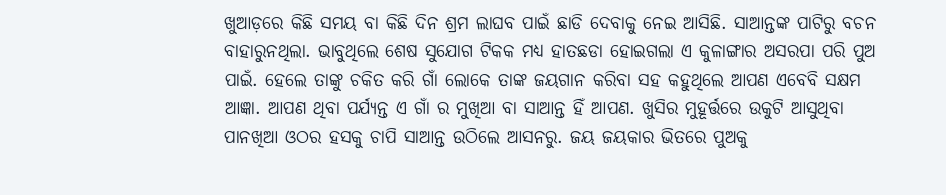ଖୁଆଡ଼ରେ କିଛି ସମୟ ବା କିଛି ଦିନ ଶ୍ରମ ଲାଘବ ପାଇଁ ଛାଡି ଦେବାକୁ ନେଇ ଆସିଛି. ସାଆନ୍ତଙ୍କ ପାଟିରୁ ବଚନ ବାହାରୁନଥିଲା. ଭାବୁଥିଲେ ଶେଷ ସୁଯୋଗ ଟିକକ ମଧ୍ୟ ହାତଛଡା ହୋଇଗଲା ଏ କୁଳାଙ୍ଗାର ଅସରପା ପରି ପୁଅ ପାଇଁ. ହେଲେ ତାଙ୍କୁ ଚକିତ କରି ଗାଁ ଲୋକେ ତାଙ୍କ ଜୟଗାନ କରିବା ସହ କହୁଥିଲେ ଆପଣ ଏବେବି ସକ୍ଷମ ଆଜ୍ଞା. ଆପଣ ଥିବା ପର୍ଯ୍ୟନ୍ତ ଏ ଗାଁ ର ମୁଖିଆ ବା ସାଆନ୍ତ ହିଁ ଆପଣ. ଖୁସିର ମୁହୂର୍ତ୍ତରେ ଉକୁଟି ଆସୁଥିବା ପାନଖିଆ ଓଠର ହସକୁ ଚାପି ସାଆନ୍ତ ଉଠିଲେ ଆସନରୁ. ଜୟ ଜୟକାର ଭିତରେ ପୁଅକୁ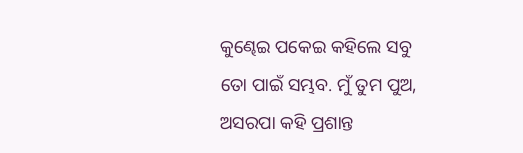କୁଣ୍ଢେଇ ପକେଇ କହିଲେ ସବୁ ତୋ ପାଇଁ ସମ୍ଭବ. ମୁଁ ତୁମ ପୁଅ, ଅସରପା କହି ପ୍ରଶାନ୍ତ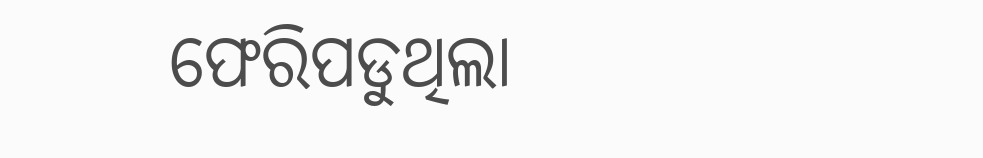ଫେରିପଡୁଥିଲା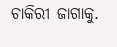ଚାକିରୀ ଜାଗାକୁ.